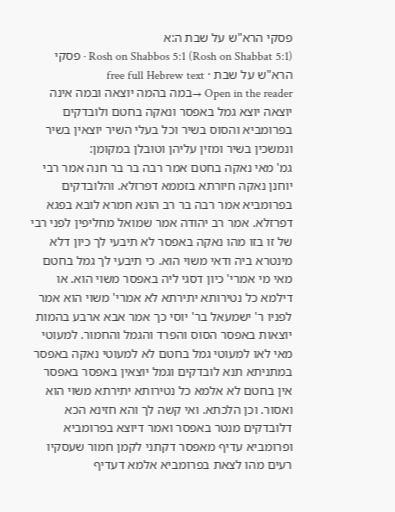פסקי הרא"ש על שבת ה:א
Rosh on Shabbos 5:1 (Rosh on Shabbat 5:1) · פסקי הרא"ש על שבת · free full Hebrew text
Open in the reader →במה בהמה יוצאה ובמה אינה יוצאה יוצא גמל באפסר ונאקה בחטם ולובדקים בפרומביא והסוס בשיר וכל בעלי השיר יוצאין בשיר ונמשכין בשיר ומזין עליהן וטובלן במקומן:
גמ' מאי נאקה בחטם אמר רבה בר בר חנה אמר רבי יוחנן נאקה חיורתא בזממא דפרזלא. והלובדקים בפרומביא אמר רבה בר רב הונא חמרא לובא בפגא דפרזלא. אמר רב יהודה אמר שמואל מחליפין לפני רבי של זו בזו מהו נאקה באפסר לא תיבעי לך כיון דלא מינטרא ביה ודאי משוי הוא. כי תיבעי לך גמל בחטם מאי מי אמרי' כיון דסגי ליה באפסר משוי הוא. או דילמא כל נטירותא יתירתא לא אמרי' משוי הוא אמר לפניו ר' ישמעאל בר' יוסי כך אמר אבא ארבע בהמות יוצאות באפסר הסוס והפרד והגמל והחמור. למעוטי מאי לאו למעוטי גמל בחטם לא למעוטי נאקה באפסר במתניתא תנא לובדקים וגמל יוצאין באפסר באפסר אין בחטם לא אלמא כל נטירותא יתירתא משוי הוא ואסור. וכן הלכתא. ואי קשה לך והא חזינא הכא דלובדקים מנטר באפסר ואמר דיוצא בפרומביא ופרומביא עדיף מאפסר דקתני לקמן חמור שעסקיו רעים מהו לצאת בפרומביא אלמא דעדיף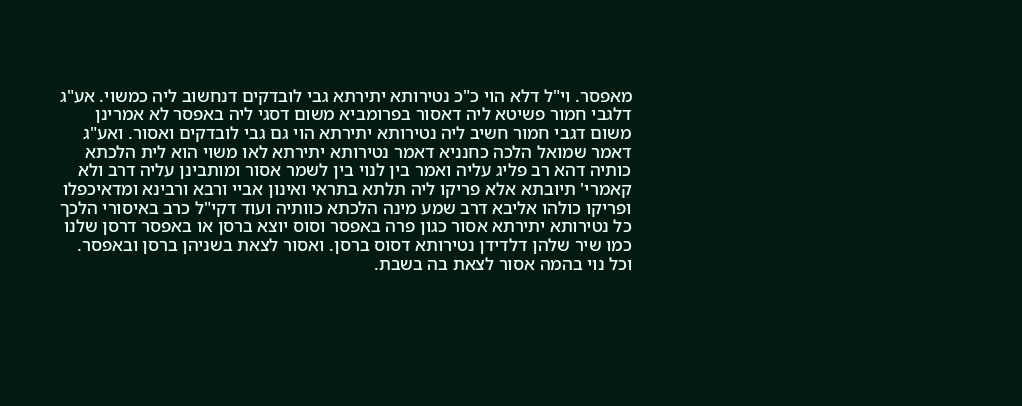מאפסר. וי"ל דלא הוי כ"כ נטירותא יתירתא גבי לובדקים דנחשוב ליה כמשוי. אע"ג דלגבי חמור פשיטא ליה דאסור בפרומביא משום דסגי ליה באפסר לא אמרינן משום דגבי חמור חשיב ליה נטירותא יתירתא הוי גם גבי לובדקים ואסור. ואע"ג דאמר שמואל הלכה כחנניא דאמר נטירותא יתירתא לאו משוי הוא לית הלכתא כותיה דהא רב פליג עליה ואמר בין לנוי בין לשמר אסור ומותבינן עליה דרב ולא קאמרי' תיובתא אלא פריקו ליה תלתא בתראי ואינון אביי ורבא ורבינא ומדאיכפלו ופריקו כולהו אליבא דרב שמע מינה הלכתא כוותיה ועוד דקי"ל כרב באיסורי הלכך כל נטירותא יתירתא אסור כגון פרה באפסר וסוס יוצא ברסן או באפסר דרסן שלנו כמו שיר שלהן דלדידן נטירותא דסוס ברסן. ואסור לצאת בשניהן ברסן ובאפסר. וכל נוי בהמה אסור לצאת בה בשבת.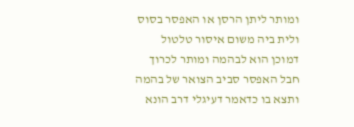ומותר ליתן הרסן או האפסר בסוס ולית ביה משום איסור טלטול דמוכן הוא לבהמה ומותר לכרוך חבל האפסר סביב הצואר של בהמה ותצא בו כדאמר דעיגלי דרב הונא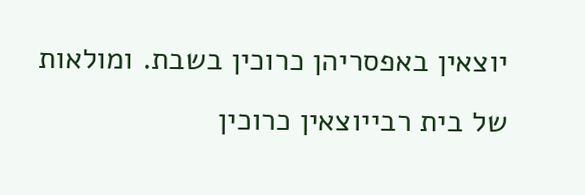יוצאין באפסריהן כרוכין בשבת. ומולאות של בית רבייוצאין כרוכין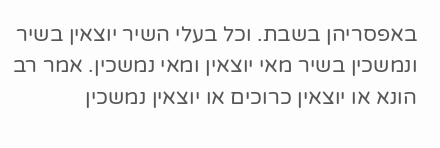באפסריהן בשבת. וכל בעלי השיר יוצאין בשיר ונמשכין בשיר מאי יוצאין ומאי נמשכין. אמר רב הונא או יוצאין כרוכים או יוצאין נמשכין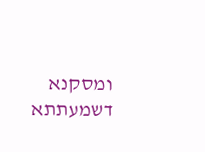ומסקנא דשמעתתא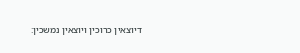דיוצאין כרוכין ויוצאין נמשכין: